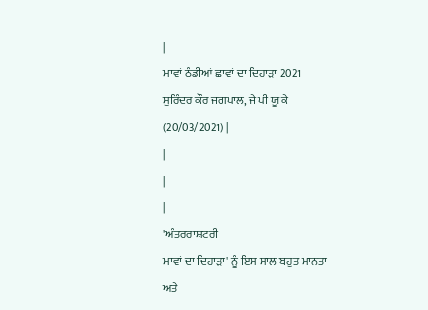|
ਮਾਵਾਂ ਠੰਡੀਆਂ ਛਾਵਾਂ ਦਾ ਦਿਹਾੜਾ 2021
ਸੁਰਿੰਦਰ ਕੌਰ ਜਗਪਾਲ, ਜੇ ਪੀ ਯੂ ਕੇ
(20/03/2021) |
|
|
|
'ਅੰਤਰਰਾਸ਼ਟਰੀ
ਮਾਵਾਂ ਦਾ ਦਿਹਾੜਾ' ਨੂੰ ਇਸ ਸਾਲ ਬਹੁਤ ਮਾਨਤਾ
ਅਤੇ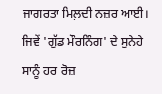ਜਾਗਰਤਾ ਮਿਲ਼ਦੀ ਨਜ਼ਰ ਆਈ। ਜਿਵੇਂ 'ਗੁੱਡ ਮੌਰਨਿੰਗ' ਦੇ ਸੁਨੇਹੇ ਸਾਨੂੰ ਹਰ ਰੋਜ਼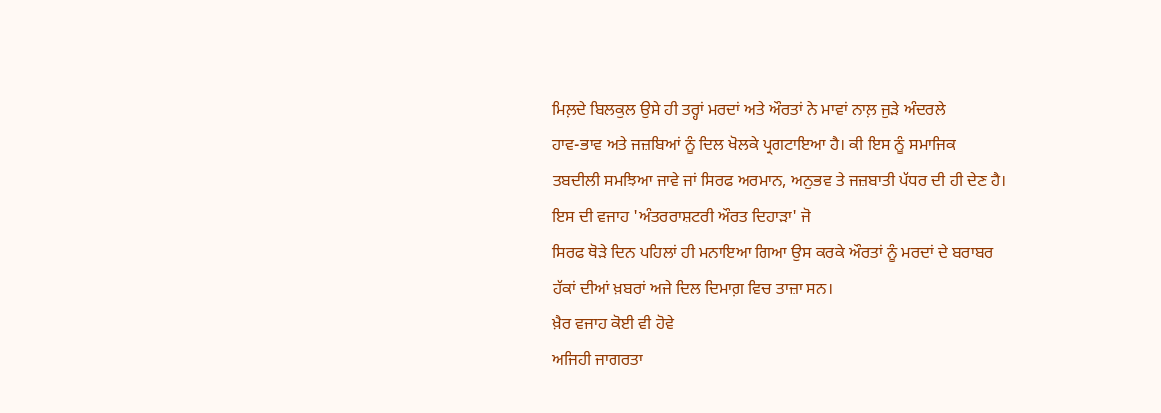ਮਿਲ਼ਦੇ ਬਿਲਕੁਲ ਉਸੇ ਹੀ ਤਰ੍ਹਾਂ ਮਰਦਾਂ ਅਤੇ ਔਰਤਾਂ ਨੇ ਮਾਵਾਂ ਨਾਲ਼ ਜੁੜੇ ਅੰਦਰਲੇ
ਹਾਵ-ਭਾਵ ਅਤੇ ਜਜ਼ਬਿਆਂ ਨੂੰ ਦਿਲ ਖੋਲਕੇ ਪ੍ਰਗਟਾਇਆ ਹੈ। ਕੀ ਇਸ ਨੂੰ ਸਮਾਜਿਕ
ਤਬਦੀਲੀ ਸਮਝਿਆ ਜਾਵੇ ਜਾਂ ਸਿਰਫ ਅਰਮਾਨ, ਅਨੁਭਵ ਤੇ ਜਜ਼ਬਾਤੀ ਪੱਧਰ ਦੀ ਹੀ ਦੇਣ ਹੈ।
ਇਸ ਦੀ ਵਜਾਹ 'ਅੰਤਰਰਾਸ਼ਟਰੀ ਔਰਤ ਦਿਹਾੜਾ' ਜੋ
ਸਿਰਫ ਥੋੜੇ ਦਿਨ ਪਹਿਲਾਂ ਹੀ ਮਨਾਇਆ ਗਿਆ ਉਸ ਕਰਕੇ ਔਰਤਾਂ ਨੂੰ ਮਰਦਾਂ ਦੇ ਬਰਾਬਰ
ਹੱਕਾਂ ਦੀਆਂ ਖ਼ਬਰਾਂ ਅਜੇ ਦਿਲ ਦਿਮਾਗ਼ ਵਿਚ ਤਾਜ਼ਾ ਸਨ।
ਖ਼ੈਰ ਵਜਾਹ ਕੋਈ ਵੀ ਹੋਵੇ
ਅਜਿਹੀ ਜਾਗਰਤਾ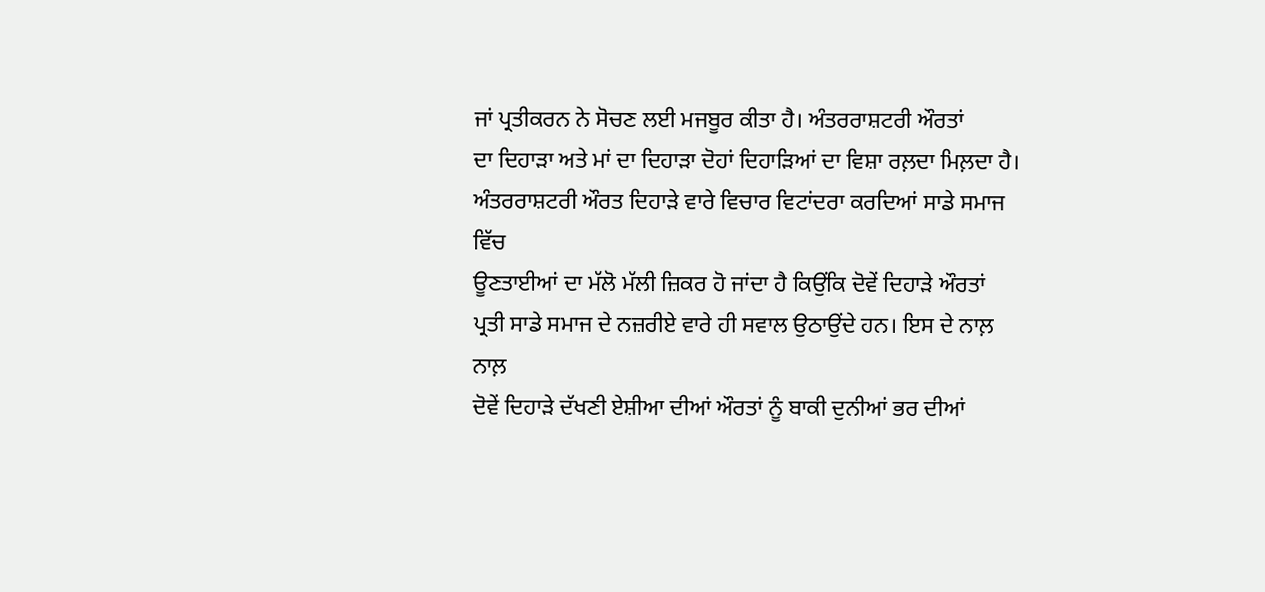ਜਾਂ ਪ੍ਰਤੀਕਰਨ ਨੇ ਸੋਚਣ ਲਈ ਮਜਬੂਰ ਕੀਤਾ ਹੈ। ਅੰਤਰਰਾਸ਼ਟਰੀ ਔਰਤਾਂ
ਦਾ ਦਿਹਾੜਾ ਅਤੇ ਮਾਂ ਦਾ ਦਿਹਾੜਾ ਦੋਹਾਂ ਦਿਹਾੜਿਆਂ ਦਾ ਵਿਸ਼ਾ ਰਲ਼ਦਾ ਮਿਲ਼ਦਾ ਹੈ।
ਅੰਤਰਰਾਸ਼ਟਰੀ ਔਰਤ ਦਿਹਾੜੇ ਵਾਰੇ ਵਿਚਾਰ ਵਿਟਾਂਦਰਾ ਕਰਦਿਆਂ ਸਾਡੇ ਸਮਾਜ ਵਿੱਚ
ਊਣਤਾਈਆਂ ਦਾ ਮੱਲੋ ਮੱਲੀ ਜ਼ਿਕਰ ਹੋ ਜਾਂਦਾ ਹੈ ਕਿਉਂਕਿ ਦੋਵੇਂ ਦਿਹਾੜੇ ਔਰਤਾਂ
ਪ੍ਰਤੀ ਸਾਡੇ ਸਮਾਜ ਦੇ ਨਜ਼ਰੀਏ ਵਾਰੇ ਹੀ ਸਵਾਲ ਉਠਾਉਂਦੇ ਹਨ। ਇਸ ਦੇ ਨਾਲ਼ ਨਾਲ਼
ਦੋਵੇਂ ਦਿਹਾੜੇ ਦੱਖਣੀ ਏਸ਼ੀਆ ਦੀਆਂ ਔਰਤਾਂ ਨੂੰ ਬਾਕੀ ਦੁਨੀਆਂ ਭਰ ਦੀਆਂ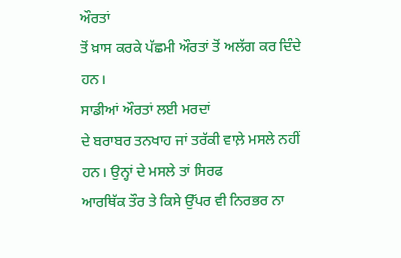ਔਰਤਾਂ
ਤੋਂ ਖ਼ਾਸ ਕਰਕੇ ਪੱਛਮੀ ਔਰਤਾਂ ਤੋਂ ਅਲੱਗ ਕਰ ਦਿੰਦੇ ਹਨ।
ਸਾਡੀਆਂ ਔਰਤਾਂ ਲਈ ਮਰਦਾਂ
ਦੇ ਬਰਾਬਰ ਤਨਖਾਹ ਜਾਂ ਤਰੱਕੀ ਵਾਲ਼ੇ ਮਸਲੇ ਨਹੀਂ ਹਨ। ਉਨ੍ਹਾਂ ਦੇ ਮਸਲੇ ਤਾਂ ਸਿਰਫ
ਆਰਥਿੱਕ ਤੌਰ ਤੇ ਕਿਸੇ ਉੱਪਰ ਵੀ ਨਿਰਭਰ ਨਾ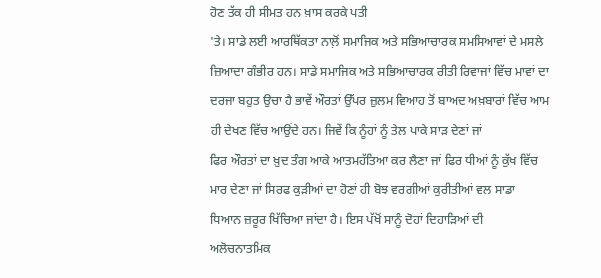ਹੋਣ ਤੱਕ ਹੀ ਸੀਮਤ ਹਨ ਖ਼ਾਸ ਕਰਕੇ ਪਤੀ
'ਤੇ। ਸਾਡੇ ਲਈ ਆਰਥਿੱਕਤਾ ਨਾਲ਼ੋਂ ਸਮਾਜਿਕ ਅਤੇ ਸਭਿਆਚਾਰਕ ਸਮਸਿਆਵਾਂ ਦੇ ਮਸਲੇ
ਜ਼ਿਆਦਾ ਗੰਭੀਰ ਹਨ। ਸਾਡੇ ਸਮਾਜਿਕ ਅਤੇ ਸਭਿਆਚਾਰਕ ਰੀਤੀ ਰਿਵਾਜਾਂ ਵਿੱਚ ਮਾਵਾਂ ਦਾ
ਦਰਜਾ ਬਹੁਤ ਉਚਾ ਹੈ ਭਾਵੇਂ ਔਰਤਾਂ ਉੱਪਰ ਜ਼ੁਲਮ ਵਿਆਹ ਤੋਂ ਬਾਅਦ ਅਖ਼ਬਾਰਾਂ ਵਿੱਚ ਆਮ
ਹੀ ਦੇਖਣ ਵਿੱਚ ਆਉਂਦੇ ਹਨ। ਜਿਵੇਂ ਕਿ ਨੂੰਹਾਂ ਨੂੰ ਤੇਲ ਪਾਕੇ ਸਾੜ ਦੇਣਾਂ ਜਾਂ
ਫਿਰ ਔਰਤਾਂ ਦਾ ਖ਼ੁਦ ਤੰਗ ਆਕੇ ਆਤਮਹੱਤਿਆ ਕਰ ਲੈਣਾ ਜਾਂ ਫਿਰ ਧੀਆਂ ਨੂੰ ਕੁੱਖ ਵਿੱਚ
ਮਾਰ ਦੇਣਾ ਜਾਂ ਸਿਰਫ ਕੁੜੀਆਂ ਦਾ ਹੋਣਾਂ ਹੀ ਬੋਝ ਵਰਗੀਆਂ ਕੁਰੀਤੀਆਂ ਵਲ ਸਾਡਾ
ਧਿਆਨ ਜ਼ਰੂਰ ਖਿੱਚਿਆ ਜਾਂਦਾ ਹੈ। ਇਸ ਪੱਖੋਂ ਸਾਨੂੰ ਦੋਹਾਂ ਦਿਹਾੜਿਆਂ ਦੀ
ਅਲੋਚਨਾਤਮਿਕ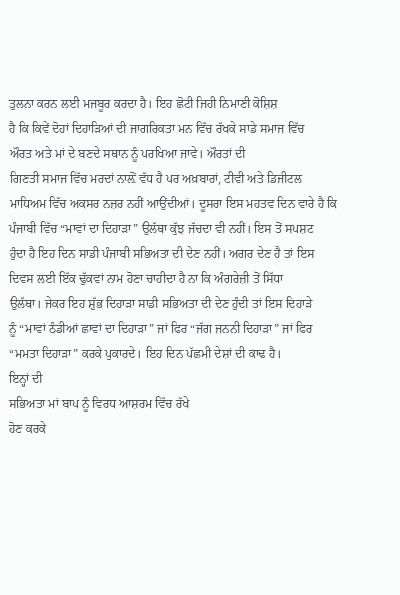ਤੁਲਨਾ ਕਰਨ ਲਈ ਮਜਬੂਰ ਕਰਦਾ ਹੈ। ਇਹ ਛੋਟੀ ਜਿਹੀ ਨਿਮਾਣੀ ਕੋਸ਼ਿਸ਼
ਹੈ ਕਿ ਕਿਵੇਂ ਦੋਹਾਂ ਦਿਹਾੜਿਆਂ ਦੀ ਜਾਗਰਿਕਤਾ ਮਨ ਵਿੱਚ ਰੱਖਕੇ ਸਾਡੇ ਸਮਾਜ ਵਿੱਚ
ਔਰਤ ਅਤੇ ਮਾਂ ਦੇ ਬਣਦੇ ਸਥਾਨ ਨੂੰ ਪਰਖਿਆ ਜਾਵੇ। ਔਰਤਾਂ ਦੀ
ਗਿਣਤੀ ਸਮਾਜ ਵਿੱਚ ਮਰਦਾਂ ਨਾਲ਼ੋਂ ਵੱਧ ਹੈ ਪਰ ਅਖ਼ਬਾਰਾਂ, ਟੀਵੀ ਅਤੇ ਡਿਜੀਟਲ
ਮਾਧਿਅਮ ਵਿੱਚ ਅਕਸਰ ਨਜ਼ਰ ਨਹੀਂ ਆਉਂਦੀਆਂ। ਦੂਸਰਾ ਇਸ ਮਹਤਵ ਦਿਨ ਵਾਰੇ ਹੈ ਕਿ
ਪੰਜਾਬੀ ਵਿੱਚ “ਮਾਵਾਂ ਦਾ ਦਿਹਾੜਾ” ਉਲੱਥਾ ਕੁੱਝ ਜੱਚਦਾ ਵੀ ਨਹੀਂ। ਇਸ ਤੋਂ ਸਪਸ਼ਟ
ਹੁੰਦਾ ਹੈ ਇਹ ਦਿਨ ਸਾਡੀ ਪੰਜਾਬੀ ਸਭਿਅਤਾ ਦੀ ਦੇਣ ਨਹੀਂ। ਅਗਰ ਦੇਣ ਹੈ ਤਾਂ ਇਸ
ਦਿਵਸ ਲਈ ਇੱਕ ਢੁੱਕਵਾਂ ਨਾਮ ਹੋਣਾ ਚਾਹੀਦਾ ਹੈ ਨਾ ਕਿ ਅੰਗਰੇਜ਼ੀ ਤੋਂ ਸਿੱਧਾ
ਉਲੱਥਾ। ਜੇਕਰ ਇਹ ਸ਼ੁੱਭ ਦਿਹਾੜਾ ਸਾਡੀ ਸਭਿਅਤਾ ਦੀ ਦੇਣ ਹੁੰਦੀ ਤਾਂ ਇਸ ਦਿਹਾੜੇ
ਨੂੰ “ਮਾਵਾਂ ਠੰਡੀਆਂ ਛਾਵਾਂ ਦਾ ਦਿਹਾੜਾ” ਜਾਂ ਫਿਰ “ਜੱਗ ਜਨਨੀ ਦਿਹਾੜਾ” ਜਾਂ ਫਿਰ
“ਮਮਤਾ ਦਿਹਾੜਾ” ਕਰਕੇ ਪੁਕਾਰਦੇ। ਇਹ ਦਿਨ ਪੱਛਮੀ ਦੇਸ਼ਾਂ ਦੀ ਕਾਢ ਹੈ।
ਇਨ੍ਹਾਂ ਦੀ
ਸਭਿਅਤਾ ਮਾਂ ਬਾਪ ਨੂੰ ਵਿਰਧ ਆਸ਼ਰਮ ਵਿੱਚ ਰੱਖੇ
ਹੋਣ ਕਰਕੇ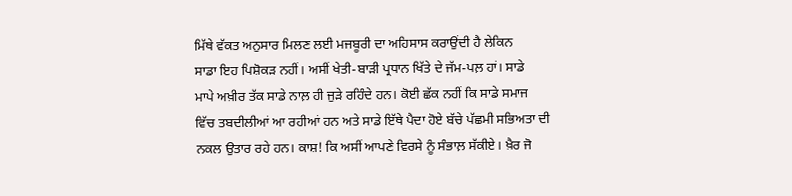ਮਿੱਥੇ ਵੱਕਤ ਅਨੁਸਾਰ ਮਿਲਣ ਲਈ ਮਜਬੂਰੀ ਦਾ ਅਹਿਸਾਸ ਕਰਾਉਂਦੀ ਹੈ ਲੇਕਿਨ
ਸਾਡਾ ਇਹ ਪਿਸ਼ੋਕੜ ਨਹੀਂ। ਅਸੀਂ ਖੇਤੀ-ਬਾੜੀ ਪ੍ਰਧਾਨ ਖਿੱਤੇ ਦੇ ਜੱਮ-ਪਲ਼ ਹਾਂ। ਸਾਡੇ
ਮਾਪੇ ਅਖ਼ੀਰ ਤੱਕ ਸਾਡੇ ਨਾਲ਼ ਹੀ ਜੁੜੇ ਰਹਿੰਦੇ ਹਨ। ਕੋਈ ਛੱਕ ਨਹੀਂ ਕਿ ਸਾਡੇ ਸਮਾਜ
ਵਿੱਚ ਤਬਦੀਲੀਆਂ ਆ ਰਹੀਆਂ ਹਨ ਅਤੇ ਸਾਡੇ ਇੱਥੇ ਪੈਦਾ ਹੋਏ ਬੱਚੇ ਪੱਛਮੀ ਸਭਿਅਤਾ ਦੀ
ਨਕਲ ਉਤਾਰ ਰਹੇ ਹਨ। ਕਾਸ਼! ਕਿ ਅਸੀਂ ਆਪਣੇ ਵਿਰਸੇ ਨੂੰ ਸੰਭਾਲ਼ ਸੱਕੀਏ। ਖ਼ੈਰ ਜੋ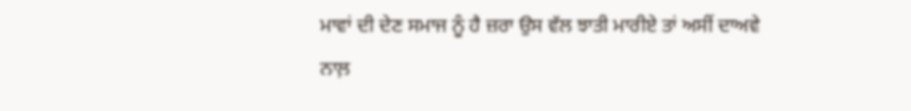ਮਾਵਾਂ ਦੀ ਦੇਣ ਸਮਾਜ ਨੂੰ ਹੈ ਜ਼ਰਾ ਉਸ ਵੱਲ ਝਾਤੀ ਮਾਰੀਏ ਤਾਂ ਅਸੀਂ ਦਾਅਵੇ ਨਾਲ਼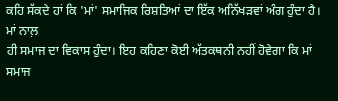ਕਹਿ ਸੱਕਦੇ ਹਾਂ ਕਿ 'ਮਾਂ' ਸਮਾਜਿਕ ਰਿਸ਼ਤਿਆਂ ਦਾ ਇੱਕ ਅਨਿੱਖੜਵਾਂ ਅੰਗ ਹੁੰਦਾ ਹੈ। ਮਾਂ ਨਾਲ਼
ਹੀ ਸਮਾਜ ਦਾ ਵਿਕਾਸ ਹੁੰਦਾ। ਇਹ ਕਹਿਣਾ ਕੋਈ ਅੱਤਕਥਨੀ ਨਹੀਂ ਹੋਵੇਗਾ ਕਿ ਮਾਂ ਸਮਾਜ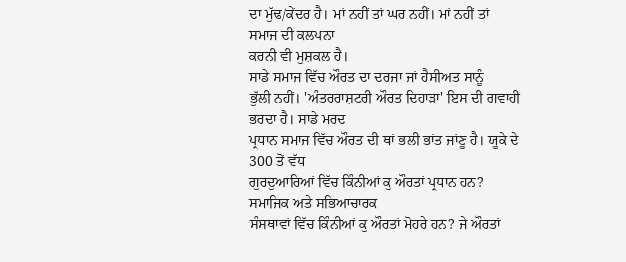ਦਾ ਮੁੱਢ/ਕੇਂਦਰ ਹੈ। ਮਾਂ ਨਹੀਂ ਤਾਂ ਘਰ ਨਹੀਂ। ਮਾਂ ਨਹੀਂ ਤਾਂ ਸਮਾਜ ਦੀ ਕਲਪਨਾ
ਕਰਨੀ ਵੀ ਮੁਸ਼ਕਲ ਹੈ।
ਸਾਡੇ ਸਮਾਜ ਵਿੱਚ ਔਰਤ ਦਾ ਦਰਜਾ ਜਾਂ ਹੈਸੀਅਤ ਸਾਨੂੰ
ਭੁੱਲੀ ਨਹੀਂ। 'ਅੰਤਰਰਾਸ਼ਟਰੀ ਔਰਤ ਦਿਹਾੜਾ' ਇਸ ਦੀ ਗਵਾਹੀ ਭਰਦਾ ਹੈ। ਸਾਡੇ ਮਰਦ
ਪ੍ਰਧਾਨ ਸਮਾਜ ਵਿੱਚ ਔਰਤ ਦੀ ਥਾਂ ਭਲੀ ਭਾਂਤ ਜਾਂਣੂ ਹੈ। ਯੂਕੇ ਦੇ 300 ਤੋਂ ਵੱਧ
ਗੁਰਦੁਆਰਿਆਂ ਵਿੱਚ ਕਿੰਨੀਆਂ ਕੁ ਔਰਤਾਂ ਪ੍ਰਧਾਨ ਹਨ? ਸਮਾਜਿਕ ਅਤੇ ਸਭਿਆਚਾਰਕ
ਸੰਸਥਾਵਾਂ ਵਿੱਚ ਕਿੰਨੀਆਂ ਕੁ ਔਰਤਾਂ ਮੋਹਰੇ ਹਨ? ਜੇ ਔਰਤਾਂ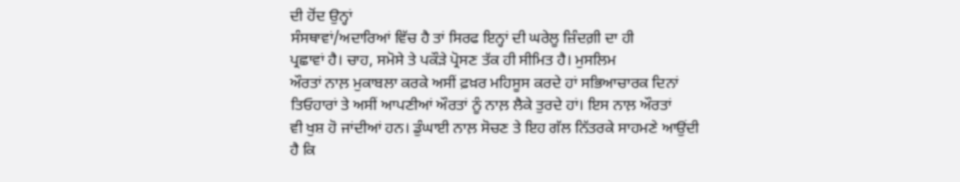ਦੀ ਹੋਂਦ ਉਨ੍ਹਾਂ
ਸੰਸਥਾਵਾਂ/ਅਦਾਰਿਆਂ ਵਿੱਚ ਹੈ ਤਾਂ ਸਿਰਫ ਇਨ੍ਹਾਂ ਦੀ ਘਰੇਲੂ ਜ਼ਿੰਦਗ਼ੀ ਦਾ ਹੀ
ਪ੍ਰਛਾਵਾਂ ਹੈ। ਚਾਹ, ਸਮੋਸੇ ਤੇ ਪਕੌੜੇ ਪ੍ਰੋਸਣ ਤੱਕ ਹੀ ਸੀਮਿਤ ਹੈ। ਮੁਸਲਿਮ
ਔਰਤਾਂ ਨਾਲ਼ ਮੁਕਾਬਲਾ ਕਰਕੇ ਅਸੀਂ ਫ਼ਖ਼ਰ ਮਹਿਸੂਸ ਕਰਦੇ ਹਾਂ ਸਭਿਆਚਾਰਕ ਦਿਨਾਂ
ਤਿਓਹਾਰਾਂ ਤੇ ਅਸੀਂ ਆਪਣੀਆਂ ਔਰਤਾਂ ਨੂੰ ਨਾਲ਼ ਲੈਕੇ ਤੁਰਦੇ ਹਾਂ। ਇਸ ਨਾਲ਼ ਔਰਤਾਂ
ਵੀ ਖੁਸ਼ ਹੋ ਜਾਂਦੀਆਂ ਹਨ। ਡੁੰਘਾਈ ਨਾਲ਼ ਸੋਚਣ ਤੇ ਇਹ ਗੱਲ ਨਿੱਤਰਕੇ ਸਾਹਮਣੇ ਆਉਂਦੀ
ਹੈ ਕਿ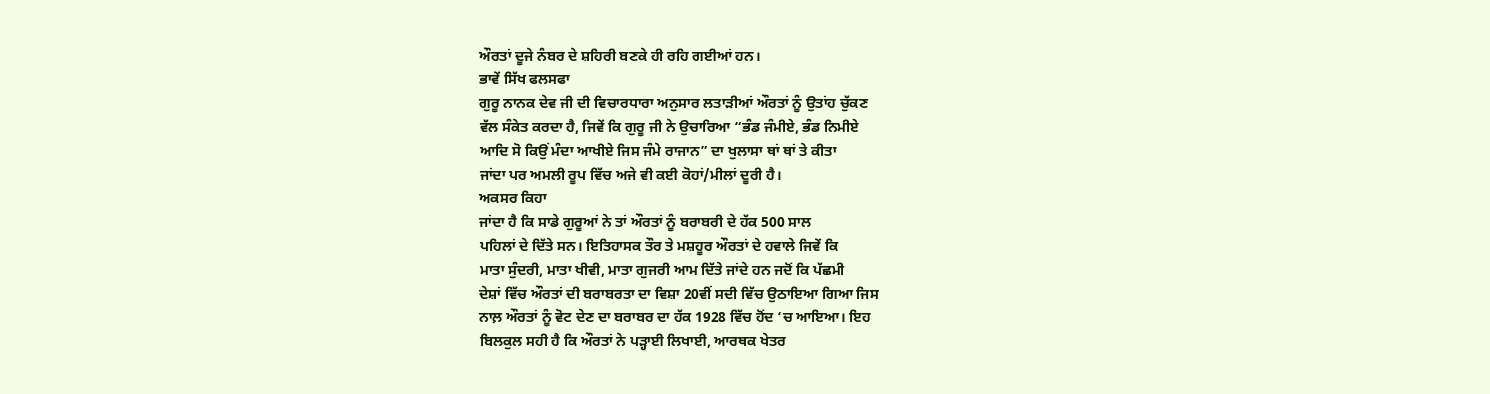ਔਰਤਾਂ ਦੂਜੇ ਨੰਬਰ ਦੇ ਸ਼ਹਿਰੀ ਬਣਕੇ ਹੀ ਰਹਿ ਗਈਆਂ ਹਨ।
ਭਾਵੇਂ ਸਿੱਖ ਫਲਸਫਾ
ਗੁਰੂ ਨਾਨਕ ਦੇਵ ਜੀ ਦੀ ਵਿਚਾਰਧਾਰਾ ਅਨੁਸਾਰ ਲਤਾੜੀਆਂ ਔਰਤਾਂ ਨੂੰ ਉਤਾਂਹ ਚੁੱਕਣ
ਵੱਲ ਸੰਕੇਤ ਕਰਦਾ ਹੈ, ਜਿਵੇਂ ਕਿ ਗੁਰੂ ਜੀ ਨੇ ਉਚਾਰਿਆ “ਭੰਡ ਜੰਮੀਏ, ਭੰਡ ਨਿਮੀਏ
ਆਦਿ ਸੋ ਕਿਉਂ ਮੰਦਾ ਆਖੀਏ ਜਿਸ ਜੰਮੇ ਰਾਜਾਨ” ਦਾ ਖੁਲਾਸਾ ਥਾਂ ਥਾਂ ਤੇ ਕੀਤਾ
ਜਾਂਦਾ ਪਰ ਅਮਲੀ ਰੂਪ ਵਿੱਚ ਅਜੇ ਵੀ ਕਈ ਕੋਹਾਂ/ਮੀਲਾਂ ਦੂਰੀ ਹੈ।
ਅਕਸਰ ਕਿਹਾ
ਜਾਂਦਾ ਹੈ ਕਿ ਸਾਡੇ ਗੁਰੂਆਂ ਨੇ ਤਾਂ ਔਰਤਾਂ ਨੂੰ ਬਰਾਬਰੀ ਦੇ ਹੱਕ 500 ਸਾਲ
ਪਹਿਲਾਂ ਦੇ ਦਿੱਤੇ ਸਨ। ਇਤਿਹਾਸਕ ਤੌਰ ਤੇ ਮਸ਼ਹੂਰ ਔਰਤਾਂ ਦੇ ਹਵਾਲੇ ਜਿਵੇਂ ਕਿ
ਮਾਤਾ ਸੁੰਦਰੀ, ਮਾਤਾ ਖੀਵੀ, ਮਾਤਾ ਗੁਜਰੀ ਆਮ ਦਿੱਤੇ ਜਾਂਦੇ ਹਨ ਜਦੋਂ ਕਿ ਪੱਛਮੀ
ਦੇਸ਼ਾਂ ਵਿੱਚ ਔਰਤਾਂ ਦੀ ਬਰਾਬਰਤਾ ਦਾ ਵਿਸ਼ਾ 20ਵੀਂ ਸਦੀ ਵਿੱਚ ਉਠਾਇਆ ਗਿਆ ਜਿਸ
ਨਾਲ਼ ਔਰਤਾਂ ਨੂੰ ਵੋਟ ਦੇਣ ਦਾ ਬਰਾਬਰ ਦਾ ਹੱਕ 1928 ਵਿੱਚ ਹੋਂਦ ‘ਚ ਆਇਆ। ਇਹ
ਬਿਲਕੁਲ ਸਹੀ ਹੈ ਕਿ ਔਰਤਾਂ ਨੇ ਪੜ੍ਹਾਈ ਲਿਖਾਈ, ਆਰਥਕ ਖੇਤਰ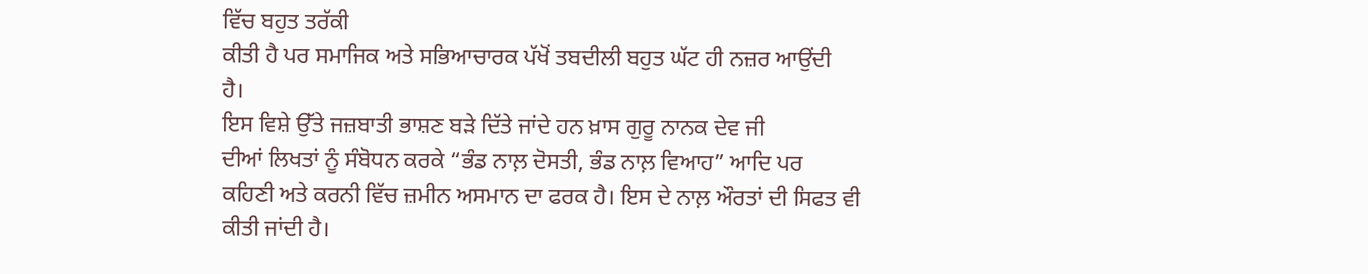ਵਿੱਚ ਬਹੁਤ ਤਰੱਕੀ
ਕੀਤੀ ਹੈ ਪਰ ਸਮਾਜਿਕ ਅਤੇ ਸਭਿਆਚਾਰਕ ਪੱਖੋਂ ਤਬਦੀਲੀ ਬਹੁਤ ਘੱਟ ਹੀ ਨਜ਼ਰ ਆਉਂਦੀ
ਹੈ।
ਇਸ ਵਿਸ਼ੇ ਉੱਤੇ ਜਜ਼ਬਾਤੀ ਭਾਸ਼ਣ ਬੜੇ ਦਿੱਤੇ ਜਾਂਦੇ ਹਨ ਖ਼ਾਸ ਗੁਰੂ ਨਾਨਕ ਦੇਵ ਜੀ
ਦੀਆਂ ਲਿਖਤਾਂ ਨੂੰ ਸੰਬੋਧਨ ਕਰਕੇ “ਭੰਡ ਨਾਲ਼ ਦੋਸਤੀ, ਭੰਡ ਨਾਲ਼ ਵਿਆਹ” ਆਦਿ ਪਰ
ਕਹਿਣੀ ਅਤੇ ਕਰਨੀ ਵਿੱਚ ਜ਼ਮੀਨ ਅਸਮਾਨ ਦਾ ਫਰਕ ਹੈ। ਇਸ ਦੇ ਨਾਲ਼ ਔਰਤਾਂ ਦੀ ਸਿਫਤ ਵੀ
ਕੀਤੀ ਜਾਂਦੀ ਹੈ।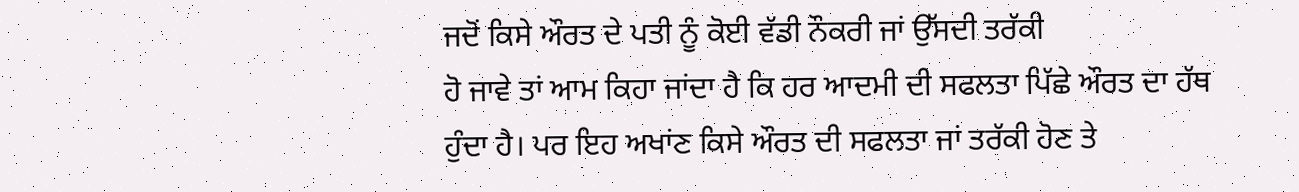ਜਦੋਂ ਕਿਸੇ ਔਰਤ ਦੇ ਪਤੀ ਨੂੰ ਕੋਈ ਵੱਡੀ ਨੌਕਰੀ ਜਾਂ ਉੱਸਦੀ ਤਰੱਕੀ
ਹੋ ਜਾਵੇ ਤਾਂ ਆਮ ਕਿਹਾ ਜਾਂਦਾ ਹੈ ਕਿ ਹਰ ਆਦਮੀ ਦੀ ਸਫਲਤਾ ਪਿੱਛੇ ਔਰਤ ਦਾ ਹੱਥ
ਹੁੰਦਾ ਹੈ। ਪਰ ਇਹ ਅਖਾਂਣ ਕਿਸੇ ਔਰਤ ਦੀ ਸਫਲਤਾ ਜਾਂ ਤਰੱਕੀ ਹੋਣ ਤੇ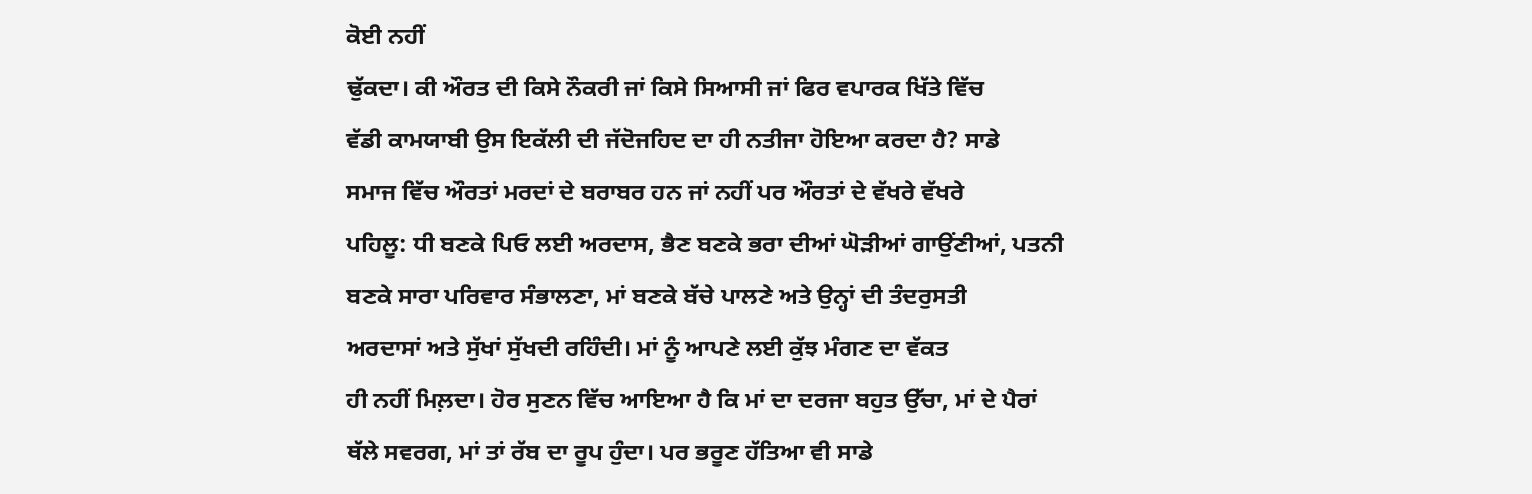ਕੋਈ ਨਹੀਂ
ਢੁੱਕਦਾ। ਕੀ ਔਰਤ ਦੀ ਕਿਸੇ ਨੌਕਰੀ ਜਾਂ ਕਿਸੇ ਸਿਆਸੀ ਜਾਂ ਫਿਰ ਵਪਾਰਕ ਖਿੱਤੇ ਵਿੱਚ
ਵੱਡੀ ਕਾਮਯਾਬੀ ਉਸ ਇਕੱਲੀ ਦੀ ਜੱਦੋਜਹਿਦ ਦਾ ਹੀ ਨਤੀਜਾ ਹੋਇਆ ਕਰਦਾ ਹੈ? ਸਾਡੇ
ਸਮਾਜ ਵਿੱਚ ਔਰਤਾਂ ਮਰਦਾਂ ਦੇ ਬਰਾਬਰ ਹਨ ਜਾਂ ਨਹੀਂ ਪਰ ਔਰਤਾਂ ਦੇ ਵੱਖਰੇ ਵੱਖਰੇ
ਪਹਿਲੂ: ਧੀ ਬਣਕੇ ਪਿਓ ਲਈ ਅਰਦਾਸ, ਭੈਣ ਬਣਕੇ ਭਰਾ ਦੀਆਂ ਘੋੜੀਆਂ ਗਾਉਂਣੀਆਂ, ਪਤਨੀ
ਬਣਕੇ ਸਾਰਾ ਪਰਿਵਾਰ ਸੰਭਾਲਣਾ, ਮਾਂ ਬਣਕੇ ਬੱਚੇ ਪਾਲਣੇ ਅਤੇ ਉਨ੍ਹਾਂ ਦੀ ਤੰਦਰੁਸਤੀ
ਅਰਦਾਸਾਂ ਅਤੇ ਸੁੱਖਾਂ ਸੁੱਖਦੀ ਰਹਿੰਦੀ। ਮਾਂ ਨੂੰ ਆਪਣੇ ਲਈ ਕੁੱਝ ਮੰਗਣ ਦਾ ਵੱਕਤ
ਹੀ ਨਹੀਂ ਮਿਲ਼ਦਾ। ਹੋਰ ਸੁਣਨ ਵਿੱਚ ਆਇਆ ਹੈ ਕਿ ਮਾਂ ਦਾ ਦਰਜਾ ਬਹੁਤ ਉੱਚਾ, ਮਾਂ ਦੇ ਪੈਰਾਂ
ਥੱਲੇ ਸਵਰਗ, ਮਾਂ ਤਾਂ ਰੱਬ ਦਾ ਰੂਪ ਹੁੰਦਾ। ਪਰ ਭਰੂਣ ਹੱਤਿਆ ਵੀ ਸਾਡੇ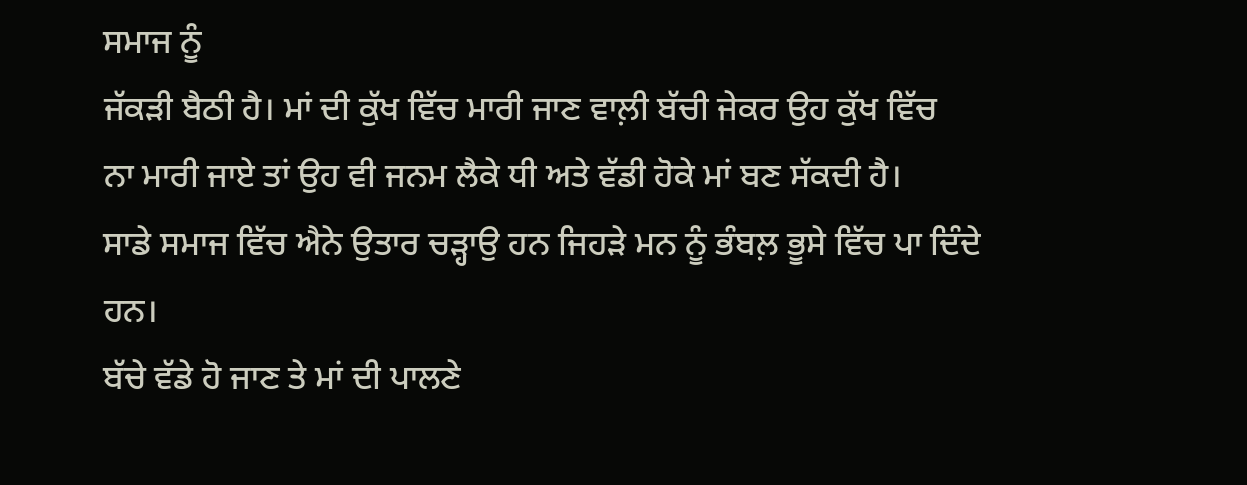ਸਮਾਜ ਨੂੰ
ਜੱਕੜੀ ਬੈਠੀ ਹੈ। ਮਾਂ ਦੀ ਕੁੱਖ ਵਿੱਚ ਮਾਰੀ ਜਾਣ ਵਾਲ਼ੀ ਬੱਚੀ ਜੇਕਰ ਉਹ ਕੁੱਖ ਵਿੱਚ
ਨਾ ਮਾਰੀ ਜਾਏ ਤਾਂ ਉਹ ਵੀ ਜਨਮ ਲੈਕੇ ਧੀ ਅਤੇ ਵੱਡੀ ਹੋਕੇ ਮਾਂ ਬਣ ਸੱਕਦੀ ਹੈ।
ਸਾਡੇ ਸਮਾਜ ਵਿੱਚ ਐਨੇ ਉਤਾਰ ਚੜ੍ਹਾਉ ਹਨ ਜਿਹੜੇ ਮਨ ਨੂੰ ਭੰਬਲ਼ ਭੂਸੇ ਵਿੱਚ ਪਾ ਦਿੰਦੇ
ਹਨ।
ਬੱਚੇ ਵੱਡੇ ਹੋ ਜਾਣ ਤੇ ਮਾਂ ਦੀ ਪਾਲਣੇ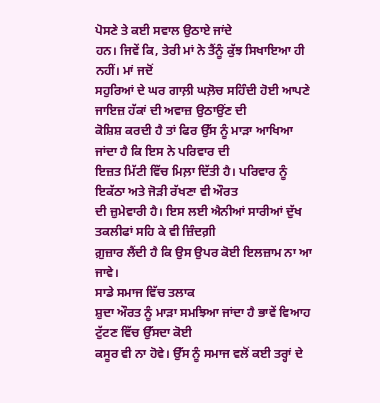ਪੋਸਣੇ ਤੇ ਕਈ ਸਵਾਲ ਉਠਾਏ ਜਾਂਦੇ
ਹਨ। ਜਿਵੇਂ ਕਿ, ਤੇਰੀ ਮਾਂ ਨੇ ਤੈਂਨੂੰ ਕੁੱਝ ਸਿਖਾਇਆ ਹੀ ਨਹੀਂ। ਮਾਂ ਜਦੋਂ
ਸਹੁਰਿਆਂ ਦੇ ਘਰ ਗਾਲ਼ੀ ਘਲ਼ੋਚ ਸਹਿੰਦੀ ਹੋਈ ਆਪਣੇ ਜਾਇਜ਼ ਹੱਕਾਂ ਦੀ ਅਵਾਜ਼ ਉਠਾਉਂਣ ਦੀ
ਕੋਸ਼ਿਸ਼ ਕਰਦੀ ਹੈ ਤਾਂ ਫਿਰ ਉੱਸ ਨੂੰ ਮਾੜਾ ਆਖਿਆ ਜਾਂਦਾ ਹੈ ਕਿ ਇਸ ਨੇ ਪਰਿਵਾਰ ਦੀ
ਇਜ਼ਤ ਮਿੱਟੀ ਵਿੱਚ ਮਿਲ਼ਾ ਦਿੱਤੀ ਹੈ। ਪਰਿਵਾਰ ਨੂੰ ਇਕੱਠਾ ਅਤੇ ਜੋੜੀ ਰੱਖਣਾ ਵੀ ਔਰਤ
ਦੀ ਜ਼ੁਮੇਵਾਰੀ ਹੈ। ਇਸ ਲਈ ਐਨੀਆਂ ਸਾਰੀਆਂ ਦੁੱਖ ਤਕਲੀਫਾਂ ਸਹਿ ਕੇ ਵੀ ਜ਼ਿੰਦਗ਼ੀ
ਗ਼ੁਜ਼ਾਰ ਲੈਂਦੀ ਹੈ ਕਿ ਉਸ ਉਪਰ ਕੋਈ ਇਲਜ਼ਾਮ ਨਾ ਆ ਜਾਵੇ।
ਸਾਡੇ ਸਮਾਜ ਵਿੱਚ ਤਲਾਕ
ਸ਼ੁਦਾ ਔਰਤ ਨੂੰ ਮਾੜਾ ਸਮਝਿਆ ਜਾਂਦਾ ਹੈ ਭਾਵੇਂ ਵਿਆਹ ਟੁੱਟਣ ਵਿੱਚ ਉੱਸਦਾ ਕੋਈ
ਕਸੂਰ ਵੀ ਨਾ ਹੋਵੇ। ਉੱਸ ਨੂੰ ਸਮਾਜ ਵਲੋਂ ਕਈ ਤਰ੍ਹਾਂ ਦੇ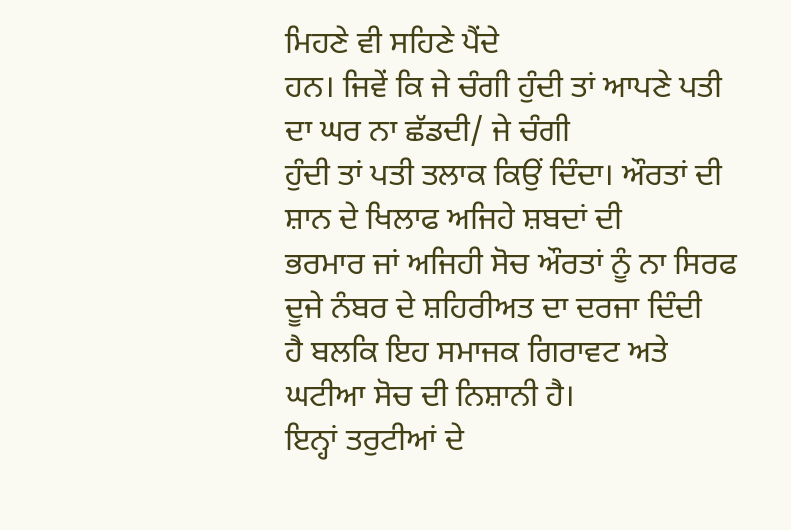ਮਿਹਣੇ ਵੀ ਸਹਿਣੇ ਪੈਂਦੇ
ਹਨ। ਜਿਵੇਂ ਕਿ ਜੇ ਚੰਗੀ ਹੁੰਦੀ ਤਾਂ ਆਪਣੇ ਪਤੀ ਦਾ ਘਰ ਨਾ ਛੱਡਦੀ/ ਜੇ ਚੰਗੀ
ਹੁੰਦੀ ਤਾਂ ਪਤੀ ਤਲਾਕ ਕਿਉਂ ਦਿੰਦਾ। ਔਰਤਾਂ ਦੀ ਸ਼ਾਨ ਦੇ ਖਿਲਾਫ ਅਜਿਹੇ ਸ਼ਬਦਾਂ ਦੀ
ਭਰਮਾਰ ਜਾਂ ਅਜਿਹੀ ਸੋਚ ਔਰਤਾਂ ਨੂੰ ਨਾ ਸਿਰਫ ਦੂਜੇ ਨੰਬਰ ਦੇ ਸ਼ਹਿਰੀਅਤ ਦਾ ਦਰਜਾ ਦਿੰਦੀ
ਹੈ ਬਲਕਿ ਇਹ ਸਮਾਜਕ ਗਿਰਾਵਟ ਅਤੇ ਘਟੀਆ ਸੋਚ ਦੀ ਨਿਸ਼ਾਨੀ ਹੈ।
ਇਨ੍ਹਾਂ ਤਰੁਟੀਆਂ ਦੇ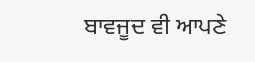ਬਾਵਜੂਦ ਵੀ ਆਪਣੇ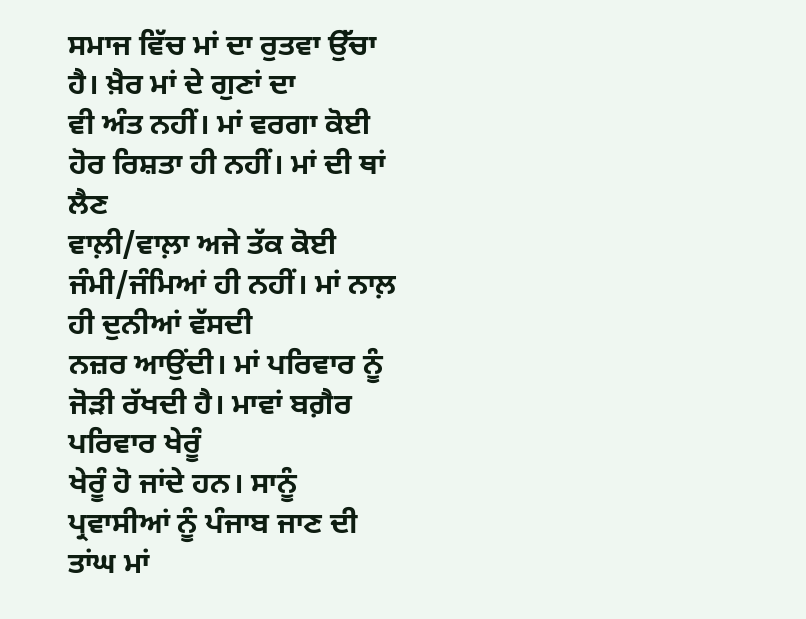ਸਮਾਜ ਵਿੱਚ ਮਾਂ ਦਾ ਰੁਤਵਾ ਉੱਚਾ ਹੈ। ਖ਼ੈਰ ਮਾਂ ਦੇ ਗੁਣਾਂ ਦਾ
ਵੀ ਅੰਤ ਨਹੀਂ। ਮਾਂ ਵਰਗਾ ਕੋਈ ਹੋਰ ਰਿਸ਼ਤਾ ਹੀ ਨਹੀਂ। ਮਾਂ ਦੀ ਥਾਂ ਲੈਣ
ਵਾਲ਼ੀ/ਵਾਲ਼ਾ ਅਜੇ ਤੱਕ ਕੋਈ ਜੰਮੀ/ਜੰਮਿਆਂ ਹੀ ਨਹੀਂ। ਮਾਂ ਨਾਲ਼ ਹੀ ਦੁਨੀਆਂ ਵੱਸਦੀ
ਨਜ਼ਰ ਆਉਂਦੀ। ਮਾਂ ਪਰਿਵਾਰ ਨੂੰ ਜੋੜੀ ਰੱਖਦੀ ਹੈ। ਮਾਵਾਂ ਬਗ਼ੈਰ ਪਰਿਵਾਰ ਖੇਰੂੰ
ਖੇਰੂੰ ਹੋ ਜਾਂਦੇ ਹਨ। ਸਾਨੂੰ ਪ੍ਰਵਾਸੀਆਂ ਨੂੰ ਪੰਜਾਬ ਜਾਣ ਦੀ ਤਾਂਘ ਮਾਂ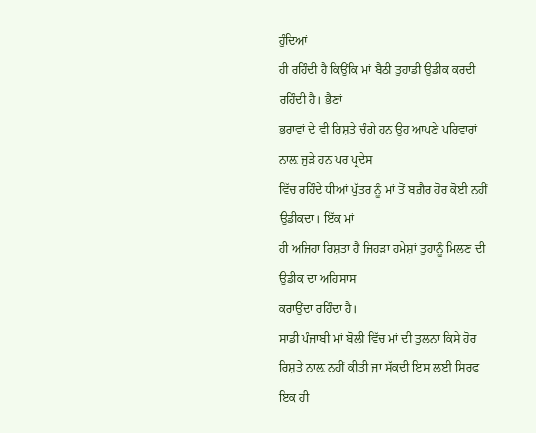ਹੁੰਦਿਆਂ
ਹੀ ਰਹਿੰਦੀ ਹੈ ਕਿਉਂਕਿ ਮਾਂ ਬੈਠੀ ਤੁਹਾਡੀ ਉਡੀਕ ਕਰਦੀ ਰਹਿੰਦੀ ਹੈ। ਭੈਣਾਂ
ਭਰਾਵਾਂ ਦੇ ਵੀ ਰਿਸ਼ਤੇ ਚੰਗੇ ਹਨ ਉਹ ਆਪਣੇ ਪਰਿਵਾਰਾਂ ਨਾਲ਼ ਜੁੜੇ ਹਨ ਪਰ ਪ੍ਰਦੇਸ
ਵਿੱਚ ਰਹਿੰਦੇ ਧੀਆਂ ਪੁੱਤਰ ਨੂੰ ਮਾਂ ਤੋਂ ਬਗ਼ੈਰ ਹੋਰ ਕੋਈ ਨਹੀਂ ਉਡੀਕਦਾ। ਇੱਕ ਮਾਂ
ਹੀ ਅਜਿਹਾ ਰਿਸ਼ਤਾ ਹੈ ਜਿਹੜਾ ਹਮੇਸ਼ਾਂ ਤੁਹਾਨੂੰ ਮਿਲਣ ਦੀ ਉਡੀਕ ਦਾ ਅਹਿਸਾਸ
ਕਰਾਉਂਦਾ ਰਹਿੰਦਾ ਹੈ।
ਸਾਡੀ ਪੰਜਾਬੀ ਮਾਂ ਬੋਲੀ ਵਿੱਚ ਮਾਂ ਦੀ ਤੁਲਨਾ ਕਿਸੇ ਹੋਰ
ਰਿਸ਼ਤੇ ਨਾਲ਼ ਨਹੀਂ ਕੀਤੀ ਜਾ ਸੱਕਦੀ ਇਸ ਲਈ ਸਿਰਫ ਇਕ ਹੀ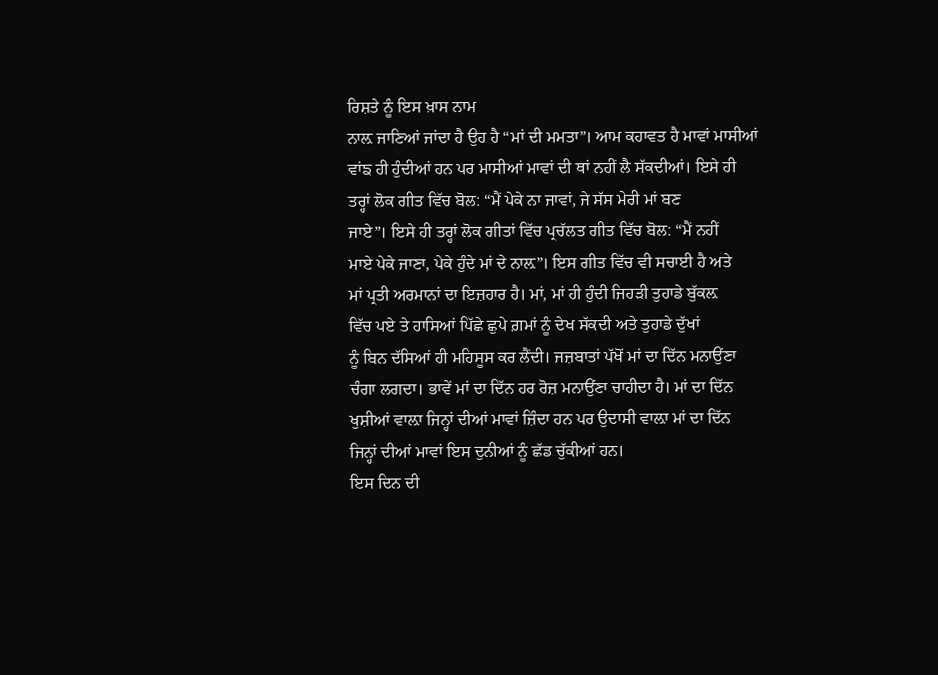ਰਿਸ਼ਤੇ ਨੂੰ ਇਸ ਖ਼ਾਸ ਨਾਮ
ਨਾਲ਼ ਜਾਣਿਆਂ ਜਾਂਦਾ ਹੈ ਉਹ ਹੈ “ਮਾਂ ਦੀ ਮਮਤਾ”। ਆਮ ਕਹਾਵਤ ਹੈ ਮਾਵਾਂ ਮਾਸੀਆਂ
ਵਾਂਙ ਹੀ ਹੁੰਦੀਆਂ ਹਨ ਪਰ ਮਾਸੀਆਂ ਮਾਵਾਂ ਦੀ ਥਾਂ ਨਹੀਂ ਲੈ ਸੱਕਦੀਆਂ। ਇਸੇ ਹੀ
ਤਰ੍ਹਾਂ ਲੋਕ ਗੀਤ ਵਿੱਚ ਬੋਲ: “ਮੈਂ ਪੇਕੇ ਨਾ ਜਾਵਾਂ, ਜੇ ਸੱਸ ਮੇਰੀ ਮਾਂ ਬਣ
ਜਾਏ”। ਇਸੇ ਹੀ ਤਰ੍ਹਾਂ ਲੋਕ ਗੀਤਾਂ ਵਿੱਚ ਪ੍ਰਚੱਲਤ ਗੀਤ ਵਿੱਚ ਬੋਲ: “ਮੈਂ ਨਹੀਂ
ਮਾਏ ਪੇਕੇ ਜਾਣਾ, ਪੇਕੇ ਹੁੰਦੇ ਮਾਂ ਦੇ ਨਾਲ਼”। ਇਸ ਗੀਤ ਵਿੱਚ ਵੀ ਸਚਾਈ ਹੈ ਅਤੇ
ਮਾਂ ਪ੍ਰਤੀ ਅਰਮਾਨਾਂ ਦਾ ਇਜ਼ਹਾਰ ਹੈ। ਮਾਂ, ਮਾਂ ਹੀ ਹੁੰਦੀ ਜਿਹੜੀ ਤੁਹਾਡੇ ਬੁੱਕਲ਼
ਵਿੱਚ ਪਏ ਤੇ ਹਾਸਿਆਂ ਪਿੱਛੇ ਛੁਪੇ ਗ਼ਮਾਂ ਨੂੰ ਦੇਖ ਸੱਕਦੀ ਅਤੇ ਤੁਹਾਡੇ ਦੁੱਖਾਂ
ਨੂੰ ਬਿਨ ਦੱਸਿਆਂ ਹੀ ਮਹਿਸੂਸ ਕਰ ਲੈਂਦੀ। ਜਜ਼ਬਾਤਾਂ ਪੱਖੋਂ ਮਾਂ ਦਾ ਦਿੱਨ ਮਨਾਉਂਣਾ
ਚੰਗਾ ਲਗਦਾ। ਭਾਵੇਂ ਮਾਂ ਦਾ ਦਿੱਨ ਹਰ ਰੋਜ਼ ਮਨਾਉਂਣਾ ਚਾਹੀਦਾ ਹੈ। ਮਾਂ ਦਾ ਦਿੱਨ
ਖੁਸ਼ੀਆਂ ਵਾਲ਼ਾ ਜਿਨ੍ਹਾਂ ਦੀਆਂ ਮਾਵਾਂ ਜ਼ਿੰਦਾ ਹਨ ਪਰ ਉਦਾਸੀ ਵਾਲ਼ਾ ਮਾਂ ਦਾ ਦਿੱਨ
ਜਿਨ੍ਹਾਂ ਦੀਆਂ ਮਾਵਾਂ ਇਸ ਦੁਨੀਆਂ ਨੂੰ ਛੱਡ ਚੁੱਕੀਆਂ ਹਨ।
ਇਸ ਦਿਨ ਦੀ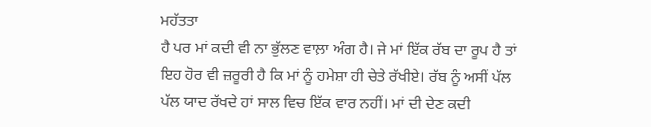ਮਹੱਤਤਾ
ਹੈ ਪਰ ਮਾਂ ਕਦੀ ਵੀ ਨਾ ਭੁੱਲਣ ਵਾਲ਼ਾ ਅੰਗ ਹੈ। ਜੇ ਮਾਂ ਇੱਕ ਰੱਬ ਦਾ ਰੂਪ ਹੈ ਤਾਂ
ਇਹ ਹੋਰ ਵੀ ਜ਼ਰੂਰੀ ਹੈ ਕਿ ਮਾਂ ਨੂੰ ਹਮੇਸ਼ਾ ਹੀ ਚੇਤੇ ਰੱਖੀਏ। ਰੱਬ ਨੂੰ ਅਸੀਂ ਪੱਲ
ਪੱਲ ਯਾਦ ਰੱਖਦੇ ਹਾਂ ਸਾਲ ਵਿਚ ਇੱਕ ਵਾਰ ਨਹੀਂ। ਮਾਂ ਦੀ ਦੇਣ ਕਦੀ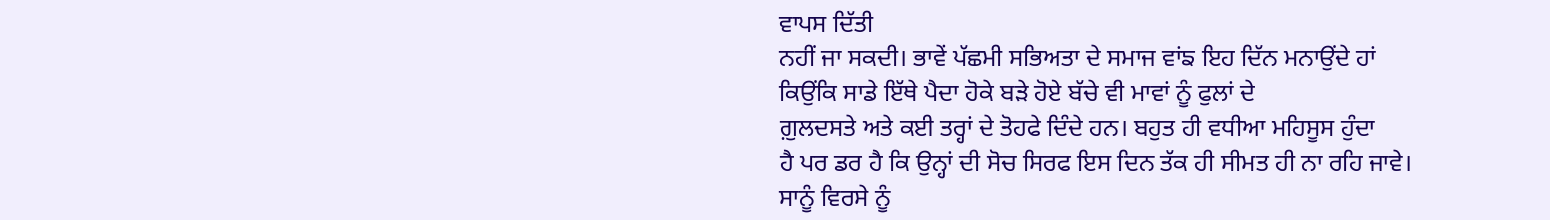ਵਾਪਸ ਦਿੱਤੀ
ਨਹੀਂ ਜਾ ਸਕਦੀ। ਭਾਵੇਂ ਪੱਛਮੀ ਸਭਿਅਤਾ ਦੇ ਸਮਾਜ ਵਾਂਙ ਇਹ ਦਿੱਨ ਮਨਾਉਂਦੇ ਹਾਂ
ਕਿਉਂਕਿ ਸਾਡੇ ਇੱਥੇ ਪੈਦਾ ਹੋਕੇ ਬੜੇ ਹੋਏ ਬੱਚੇ ਵੀ ਮਾਵਾਂ ਨੂੰ ਫੁਲਾਂ ਦੇ
ਗ਼ੁਲਦਸਤੇ ਅਤੇ ਕਈ ਤਰ੍ਹਾਂ ਦੇ ਤੋਹਫੇ ਦਿੰਦੇ ਹਨ। ਬਹੁਤ ਹੀ ਵਧੀਆ ਮਹਿਸੂਸ ਹੁੰਦਾ
ਹੈ ਪਰ ਡਰ ਹੈ ਕਿ ਉਨ੍ਹਾਂ ਦੀ ਸੋਚ ਸਿਰਫ ਇਸ ਦਿਨ ਤੱਕ ਹੀ ਸੀਮਤ ਹੀ ਨਾ ਰਹਿ ਜਾਵੇ।
ਸਾਨੂੰ ਵਿਰਸੇ ਨੂੰ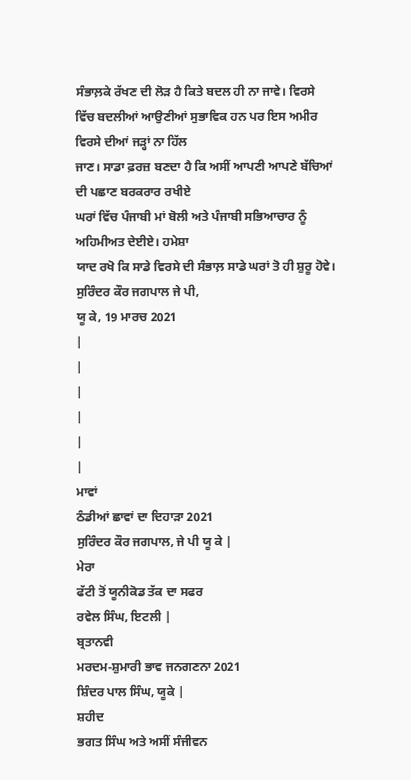ਸੰਭਾਲ਼ਕੇ ਰੱਖਣ ਦੀ ਲੋੜ ਹੈ ਕਿਤੇ ਬਦਲ ਹੀ ਨਾ ਜਾਵੇ। ਵਿਰਸੇ
ਵਿੱਚ ਬਦਲੀਆਂ ਆਉਣੀਆਂ ਸੁਭਾਵਿਕ ਹਨ ਪਰ ਇਸ ਅਮੀਰ ਵਿਰਸੇ ਦੀਆਂ ਜੜ੍ਹਾਂ ਨਾ ਹਿੱਲ
ਜਾਣ। ਸਾਡਾ ਫ਼ਰਜ਼ ਬਣਦਾ ਹੈ ਕਿ ਅਸੀਂ ਆਪਣੀ ਆਪਣੇ ਬੱਚਿਆਂ ਦੀ ਪਛਾਣ ਬਰਕਰਾਰ ਰਖੀਏ
ਘਰਾਂ ਵਿੱਚ ਪੰਜਾਬੀ ਮਾਂ ਬੋਲੀ ਅਤੇ ਪੰਜਾਬੀ ਸਭਿਆਚਾਰ ਨੂੰ ਅਹਿਮੀਅਤ ਦੇਈਏ। ਹਮੇਸ਼ਾ
ਯਾਦ ਰਖੋ ਕਿ ਸਾਡੇ ਵਿਰਸੇ ਦੀ ਸੰਭਾਲ਼ ਸਾਡੇ ਘਰਾਂ ਤੋ ਹੀ ਸ਼ੁਰੂ ਹੋਵੇ।
ਸੁਰਿੰਦਰ ਕੌਰ ਜਗਪਾਲ ਜੇ ਪੀ,
ਯੂ ਕੇ, 19 ਮਾਰਚ 2021
|
|
|
|
|
|
ਮਾਵਾਂ
ਠੰਡੀਆਂ ਛਾਵਾਂ ਦਾ ਦਿਹਾੜਾ 2021
ਸੁਰਿੰਦਰ ਕੌਰ ਜਗਪਾਲ, ਜੇ ਪੀ ਯੂ ਕੇ |
ਮੇਰਾ
ਫੱਟੀ ਤੋਂ ਯੂਨੀਕੋਡ ਤੱਕ ਦਾ ਸਫਰ
ਰਵੇਲ ਸਿੰਘ, ਇਟਲੀ |
ਬ੍ਰਤਾਨਵੀ
ਮਰਦਮ-ਸ਼ੁਮਾਰੀ ਭਾਵ ਜਨਗਣਨਾ 2021
ਸ਼ਿੰਦਰ ਪਾਲ ਸਿੰਘ, ਯੂਕੇ |
ਸ਼ਹੀਦ
ਭਗਤ ਸਿੰਘ ਅਤੇ ਅਸੀਂ ਸੰਜੀਵਨ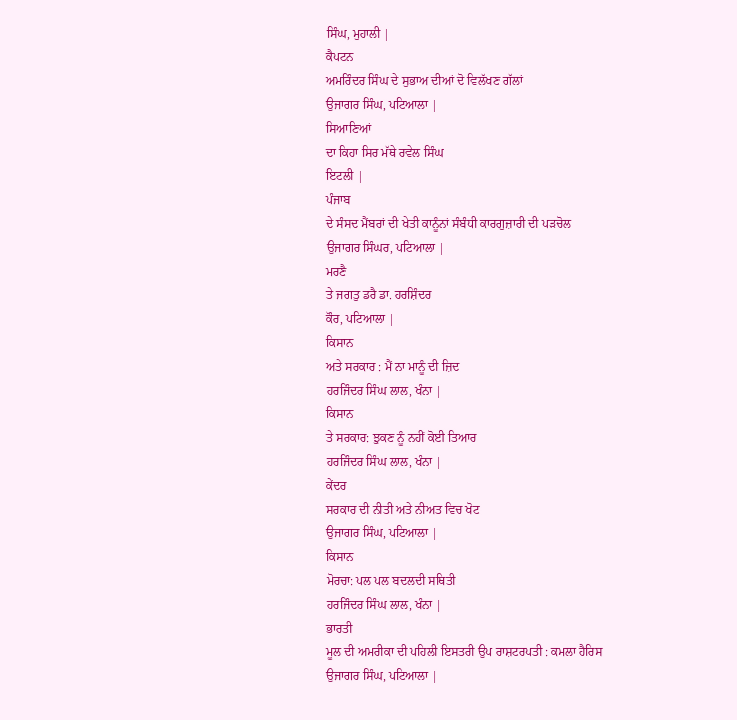ਸਿੰਘ, ਮੁਹਾਲੀ |
ਕੈਪਟਨ
ਅਮਰਿੰਦਰ ਸਿੰਘ ਦੇ ਸੁਭਾਅ ਦੀਆਂ ਦੋ ਵਿਲੱਖਣ ਗੱਲਾਂ
ਉਜਾਗਰ ਸਿੰਘ, ਪਟਿਆਲਾ |
ਸਿਆਣਿਆਂ
ਦਾ ਕਿਹਾ ਸਿਰ ਮੱਥੇ ਰਵੇਲ ਸਿੰਘ
ਇਟਲੀ |
ਪੰਜਾਬ
ਦੇ ਸੰਸਦ ਮੈਂਬਰਾਂ ਦੀ ਖੇਤੀ ਕਾਨੂੰਨਾਂ ਸੰਬੰਧੀ ਕਾਰਗੁਜ਼ਾਰੀ ਦੀ ਪੜਚੋਲ
ਉਜਾਗਰ ਸਿੰਘਰ, ਪਟਿਆਲਾ |
ਮਰਣੈ
ਤੇ ਜਗਤੁ ਡਰੈ ਡਾ. ਹਰਸ਼ਿੰਦਰ
ਕੌਰ, ਪਟਿਆਲਾ |
ਕਿਸਾਨ
ਅਤੇ ਸਰਕਾਰ : ਮੈਂ ਨਾ ਮਾਨੂੰ ਦੀ ਜ਼ਿਦ
ਹਰਜਿੰਦਰ ਸਿੰਘ ਲਾਲ, ਖੰਨਾ |
ਕਿਸਾਨ
ਤੇ ਸਰਕਾਰ: ਝੁਕਣ ਨੂੰ ਨਹੀਂ ਕੋਈ ਤਿਆਰ
ਹਰਜਿੰਦਰ ਸਿੰਘ ਲਾਲ, ਖੰਨਾ |
ਕੇਂਦਰ
ਸਰਕਾਰ ਦੀ ਨੀਤੀ ਅਤੇ ਨੀਅਤ ਵਿਚ ਖੋਟ
ਉਜਾਗਰ ਸਿੰਘ, ਪਟਿਆਲਾ |
ਕਿਸਾਨ
ਮੋਰਚਾ: ਪਲ ਪਲ ਬਦਲਦੀ ਸਥਿਤੀ
ਹਰਜਿੰਦਰ ਸਿੰਘ ਲਾਲ, ਖੰਨਾ |
ਭਾਰਤੀ
ਮੂਲ ਦੀ ਅਮਰੀਕਾ ਦੀ ਪਹਿਲੀ ਇਸਤਰੀ ਉਪ ਰਾਸ਼ਟਰਪਤੀ : ਕਮਲਾ ਹੈਰਿਸ
ਉਜਾਗਰ ਸਿੰਘ, ਪਟਿਆਲਾ |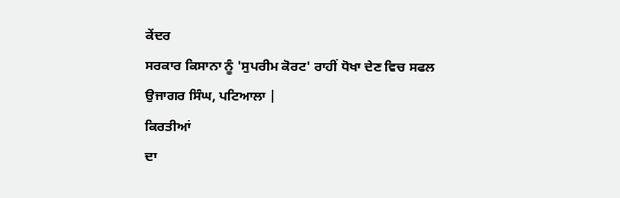ਕੇਂਦਰ
ਸਰਕਾਰ ਕਿਸਾਨਾ ਨੂੰ 'ਸੁਪਰੀਮ ਕੋਰਟ' ਰਾਹੀਂ ਧੋਖਾ ਦੇਣ ਵਿਚ ਸਫਲ
ਉਜਾਗਰ ਸਿੰਘ, ਪਟਿਆਲਾ |
ਕਿਰਤੀਆਂ
ਦਾ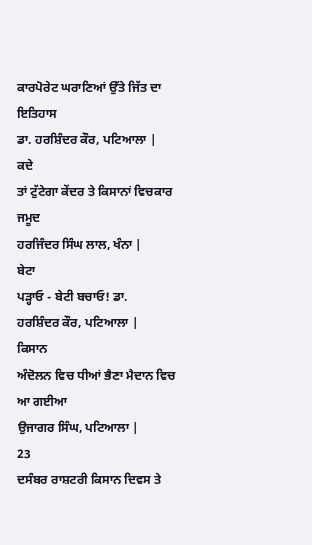ਕਾਰਪੋਰੇਟ ਘਰਾਣਿਆਂ ਉੱਤੇ ਜਿੱਤ ਦਾ ਇਤਿਹਾਸ
ਡਾ. ਹਰਸ਼ਿੰਦਰ ਕੌਰ, ਪਟਿਆਲਾ |
ਕਦੇ
ਤਾਂ ਟੁੱਟੇਗਾ ਕੇਂਦਰ ਤੇ ਕਿਸਾਨਾਂ ਵਿਚਕਾਰ ਜਮੂਦ
ਹਰਜਿੰਦਰ ਸਿੰਘ ਲਾਲ, ਖੰਨਾ |
ਬੇਟਾ
ਪੜ੍ਹਾਓ - ਬੇਟੀ ਬਚਾਓ! ਡਾ.
ਹਰਸ਼ਿੰਦਰ ਕੌਰ, ਪਟਿਆਲਾ |
ਕਿਸਾਨ
ਅੰਦੋਲਨ ਵਿਚ ਧੀਆਂ ਭੈਣਾ ਮੈਦਾਨ ਵਿਚ ਆ ਗਈਆ
ਉਜਾਗਰ ਸਿੰਘ, ਪਟਿਆਲਾ |
23
ਦਸੰਬਰ ਰਾਸ਼ਟਰੀ ਕਿਸਾਨ ਦਿਵਸ ਤੇ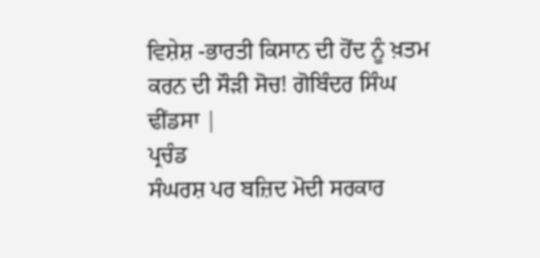ਵਿਸ਼ੇਸ਼ -ਭਾਰਤੀ ਕਿਸਾਨ ਦੀ ਹੋਂਦ ਨੂੰ ਖ਼ਤਮ
ਕਰਨ ਦੀ ਸੌੜੀ ਸੋਚ! ਗੋਬਿੰਦਰ ਸਿੰਘ
ਢੀਂਡਸਾ |
ਪ੍ਰਚੰਡ
ਸੰਘਰਸ਼ ਪਰ ਬਜ਼ਿਦ ਮੋਦੀ ਸਰਕਾਰ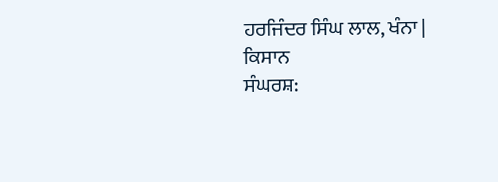ਹਰਜਿੰਦਰ ਸਿੰਘ ਲਾਲ, ਖੰਨਾ |
ਕਿਸਾਨ
ਸੰਘਰਸ਼: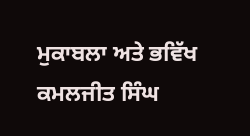ਮੁਕਾਬਲਾ ਅਤੇ ਭਵਿੱਖ
ਕਮਲਜੀਤ ਸਿੰਘ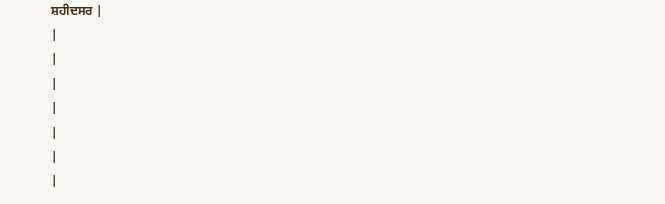ਸ਼ਹੀਦਸਰ |
|
|
|
|
|
|
|